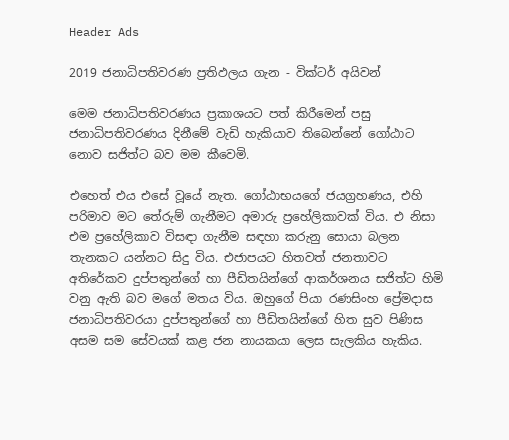Header Ads

2019 ජනාධිපතිවරණ ප්‍රතිඵලය ගැන - වික්ටර් අයිවන්

මෙම ජනාධිපතිවරණය ප්‍රකාශයට පත් කිරීමෙන් පසු ජනාධිපතිවරණය දිනීමේ වැඩි හැකියාව තිබෙන්නේ ගෝඨාට නොව සජිත්ට බව මම කීවෙමි.

එහෙත් එය එසේ වූයේ නැත. ගෝඨාභයගේ ජයග්‍රහණය, එහි පරිමාව මට තේරුම් ගැනීමට අමාරු ප්‍රහේලිකාවක් විය. එ නිසා එම ප්‍රහේලිකාව විසඳා ගැනීම සඳහා කරුනු සොයා බලන තැනකට යන්නට සිදු විය. එජාපයට හිතවත් ජනතාවට අතිරේකව දුප්පතුන්ගේ හා පීඩිතයින්ගේ ආකර්ශනය සජිත්ට හිමි වනු ඇති බව මගේ මතය විය. ඔහුගේ පියා රණසිංහ ප්‍රේමදාස ජනාධිපතිවරයා දුප්පතුන්ගේ හා පීඩිතයින්ගේ හිත සුව පිණිස අසම සම සේවයක් කළ ජන නායකයා ලෙස සැලකිය හැකිය.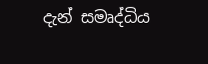දැන් සමෘද්ධිය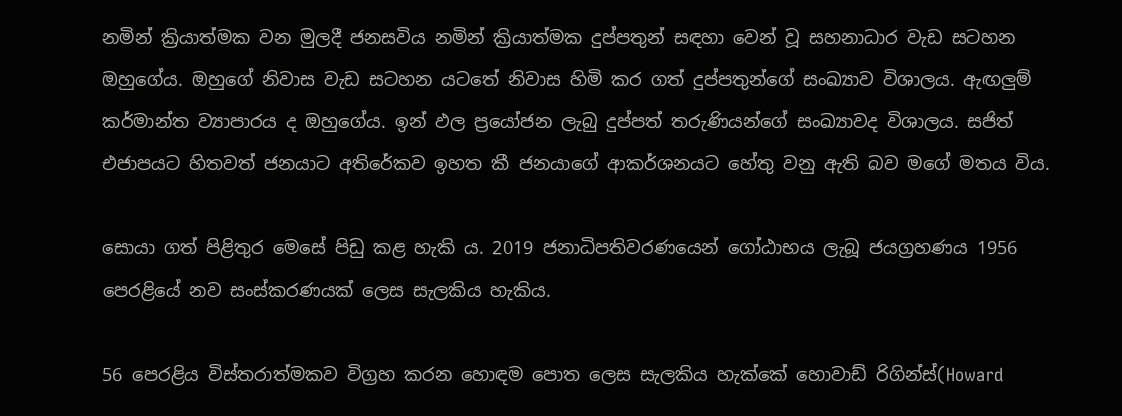නමින් ක්‍රියාත්මක වන මුලදී ජනසවිය නමින් ක්‍රියාත්මක දුප්පතුන් සඳහා වෙන් වූ සහනාධාර වැඩ සටහන ඔහුගේය. ඔහුගේ නිවාස වැඩ සටහන යටතේ නිවාස හිමි කර ගත් දුප්පතුන්ගේ සංඛ්‍යාව විශාලය. ඇඟලුම් කර්මාන්ත ව්‍යාපාරය ද ඔහුගේය. ඉන් ඵල ප්‍රයෝජන ලැබු දුප්පත් තරුණියන්ගේ සංඛ්‍යාවද විශාලය. සජිත් එජාපයට හිතවත් ජනයාට අතිරේකව ඉහත කී ජනයාගේ ආකර්ශනයට හේතු වනු ඇති බව මගේ මතය විය.

සොයා ගත් පිළිතුර මෙසේ පිඩු කළ හැකි ය. 2019 ජනාධිපතිවරණයෙන් ගෝඨාභය ලැබූ ජයග්‍රහණය 1956 පෙරළියේ නව සංස්කරණයක් ලෙස සැලකිය හැකිය.

56 පෙරළිය විස්තරාත්මකව විග්‍රහ කරන හොඳම පොත ලෙස සැලකිය හැක්කේ හොවාඩ් රිගින්ස්(Howard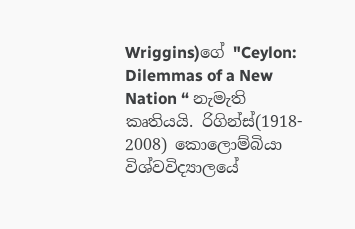Wriggins)ගේ "Ceylon: Dilemmas of a New Nation “ නැමැති කෘතියයි. රිගින්ස්(1918- 2008) කොලොම්බියා විශ්වවිද්‍යාලයේ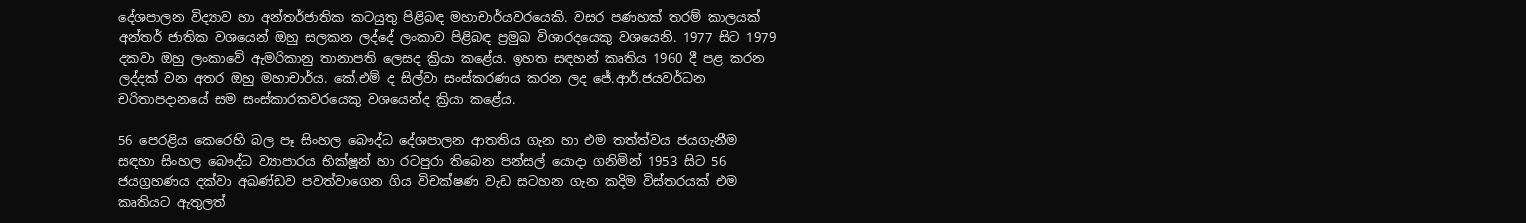දේශපාලන විද්‍යාව හා අන්තර්ජාතික කටයුතු පිළිබඳ මහාචාර්යවරයෙකි. වසර පණහක් තරම් කාලයක් අන්තර් ජාතික වශයෙන් ඔහු සලකන ලද්දේ ලංකාව පිළිබඳ ප්‍රමුඛ විශාරදයෙකු වශයෙනි. 1977 සිට 1979 දකවා ඔහු ලංකාවේ ඇමරිකානු තානාපති ලෙසද ක්‍රියා කළේය. ඉහත සඳහන් කෘතිය 1960 දී පළ කරන ලද්දක් වන අතර ඔහු මහාචාර්ය. කේ.එම් ද සිල්වා සංස්කරණය කරන ලද ජේ.ආර්.ජයවර්ධන චරිතාපදානයේ සම සංස්කාරකවරයෙකු වශයෙන්ද ක්‍රියා කළේය.

56 පෙරළිය කෙරෙහි බල පෑ සිංහල බෞද්ධ දේශපාලන ආතතිය ගැන හා එම තත්ත්වය ජයගැනීම සඳහා සිංහල බෞද්ධ ව්‍යාපාරය භික්ෂූන් හා රටපුරා තිබෙන පන්සල් යොදා ගනිමින් 1953 සිට 56 ජයග්‍රහණය දක්වා අඛණ්ඩව පවත්වාගෙන ගිය විචක්ෂණ වැඩ සටහන ගැන කදිම විස්තරයක් එම කෘතියට ඇතුලත්‍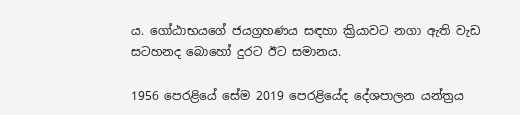ය. ගෝඨාභයගේ ජයග්‍රහණය සඳහා ක්‍රියාවට නගා ඇති වැඩ සටහනද බොහෝ දුරට ඊට සමානය.

1956 පෙරළියේ සේම 2019 පෙරළියේද දේශපාලන යන්ත්‍රය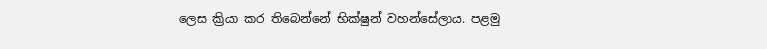ලෙස ක්‍රියා කර තිබෙන්නේ භික්ෂුන් වහන්සේලාය. පළමු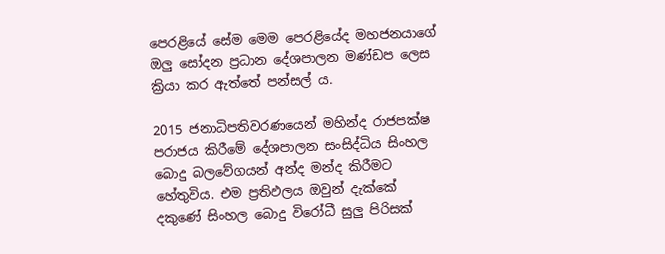පෙරළියේ සේම මෙම පෙරළියේද මහජනයාගේ ඔලු සෝදන ප්‍රධාන දේශපාලන මණ්ඩප ලෙස ක්‍රියා කර ඇත්තේ පන්සල් ය.

2015 ජනාධිපතිවරණයෙන් මහින්ද රාජපක්ෂ පරාජය කිරීමේ දේශපාලන සංසිද්ධිය සිංහල බොදු බලවේගයන් අන්ද මන්ද කිරීමට හේතුවිය. එම ප්‍රතිඵලය ඔවුන් දැක්කේ දකුණේ සිංහල බොදු විරෝධී සුලු පිරිසක්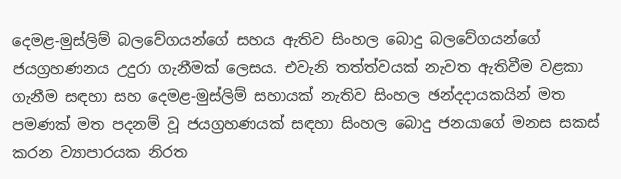දෙමළ-මුස්ලිම් බලවේගයන්ගේ සහය ඇතිව සිංහල බොදු බලවේගයන්ගේ ජයග්‍රහණනය උදුරා ගැනීමක් ලෙසය. එවැනි තත්ත්වයක් නැවත ඇතිවීම වළකා ගැනීම සඳහා සහ දෙමළ-මුස්ලිම් සහායක් නැතිව සිංහල ඡන්දදායකයින් මත පමණක් මත පදනම් වූ ජයග්‍රහණයක් සඳහා සිංහල බොදු ජනයාගේ මනස සකස් කරන ව්‍යාපාරයක නිරත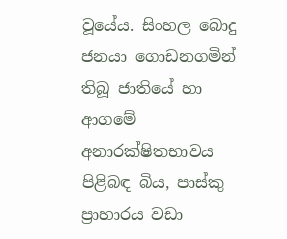වූයේය. සිංහල බොදු ජනයා ගොඩනගමින් තිබූ ජාතියේ හා ආගමේ අනාරක්ෂිතභාවය පිළිබඳ බිය, පාස්කු ප්‍රාහාරය වඩා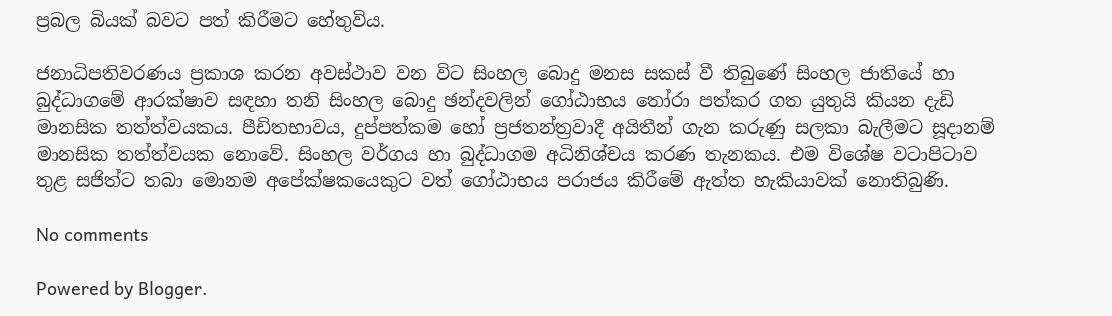ප්‍රබල බියක් බවට පත් කිරීමට හේතුවිය.

ජනාධිපතිවරණය ප්‍රකාශ කරන අවස්ථාව වන විට සිංහල බොදු මනස සකස් වී තිබුණේ සිංහල ජාතියේ හා බුද්ධාගමේ ආරක්ෂාව සඳහා තනි සිංහල බොදු ඡන්දවලින් ගෝඨාභය තෝරා පත්කර ගත යුතුයි කියන දැඩි මානසික තත්ත්වයකය. පීඩිතභාවය, දුප්පත්කම හෝ ප්‍රජතන්ත්‍රවාදී අයිතීන් ගැන කරුණු සලකා බැලීමට සූදානම් මානසික තත්ත්වයක නොවේ. සිංහල වර්ගය හා බුද්ධාගම අධිනිශ්චය කරණ තැනකය. එම විශේෂ වටාපිටාව තුළ සජිත්ට තබා මොනම අපේක්ෂකයෙකුට වත් ගෝඨාභය පරාජය කිරීමේ ඇත්ත හැකියාවක් නොතිබුණි.

No comments

Powered by Blogger.